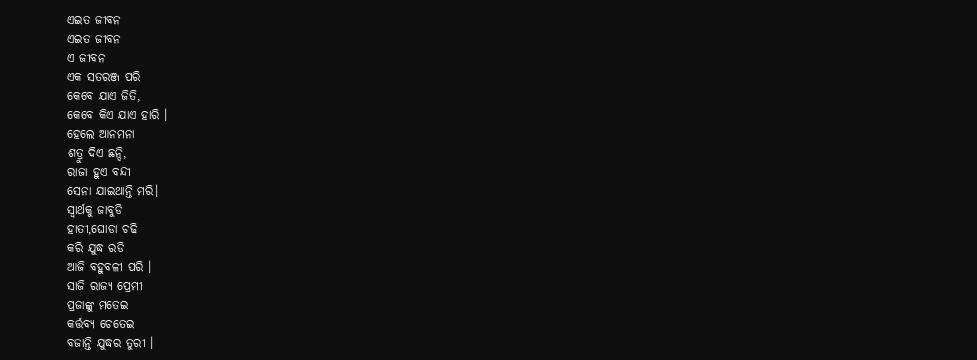ଏଇତ ଜୀବନ
ଏଇତ ଜୀବନ
ଏ ଜୀବନ
ଏକ ସତରଞ୍ଜ ପରି
କେବେ ଯାଏ ଜିତି,
କେବେ କିଏ ଯାଏ ହାରି ।
ହେଲେ ଆନମନା
ଶତ୍ରୁ ଦିଏ ଛନ୍ଦି,
ରାଜା ହୁଏ ବନ୍ଦୀ
ସେନା ଯାଇଥାନ୍ତି ମରି।
ସ୍ୱାର୍ଥକୁ ଜାବୁଡି
ହାତୀ,ଘୋଡା ଚଢି
କରି ଯୁଦ୍ଧ ରଡି
ଆଜି ବହୁବଳୀ ପରି ।
ସାଜି ରାଜ୍ୟ ପ୍ରେମୀ
ପ୍ରଜାଙ୍କୁ ମତେଇ
କର୍ତ୍ତବ୍ୟ ଚେତେଇ
ବଜାନ୍ତି ଯୁଦ୍ଧର ତୁରୀ ।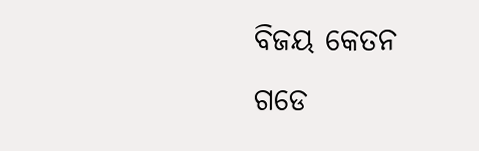ବିଜୟ କେତନ
ଗଡେ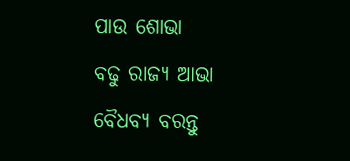ପାଉ ଶୋଭା
ବଢୁ ରାଜ୍ୟ ଆଭା
ବୈଧବ୍ୟ ବରନ୍ତୁ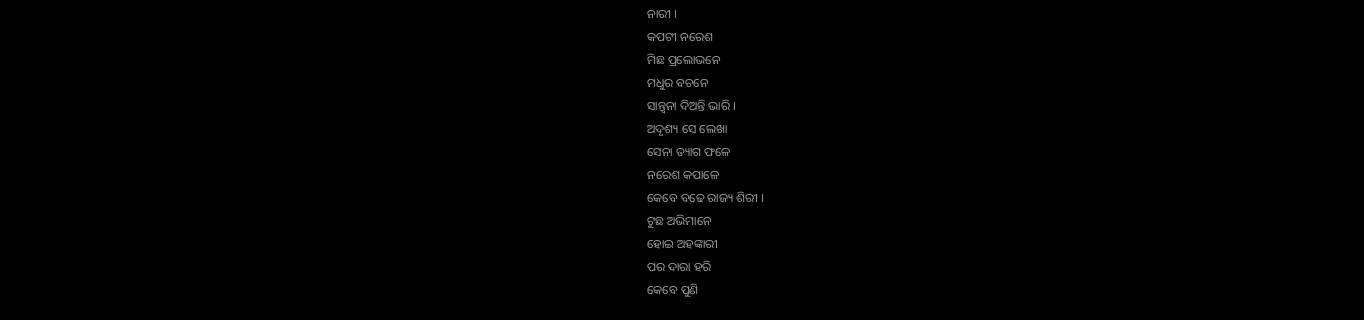ନାରୀ ।
କପଟୀ ନରେଶ
ମିଛ ପ୍ରଲୋଭନେ
ମଧୁର ବଚନେ
ସାନ୍ତ୍ୱନା ଦିଅନ୍ତି ଭାରି ।
ଅଦୃଶ୍ୟ ସେ ଲେଖା
ସେନା ତ୍ୟାଗ ଫଳେ
ନରେଶ କପାଳେ
କେବେ ବଢେ ରାଜ୍ୟ ଶିରୀ ।
ଟୁଛ ଅଭିମାନେ
ହୋଇ ଅହଙ୍କାରୀ
ପର ଦାରା ହରି
କେବେ ପୁଣି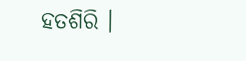ହତଶିରି ।